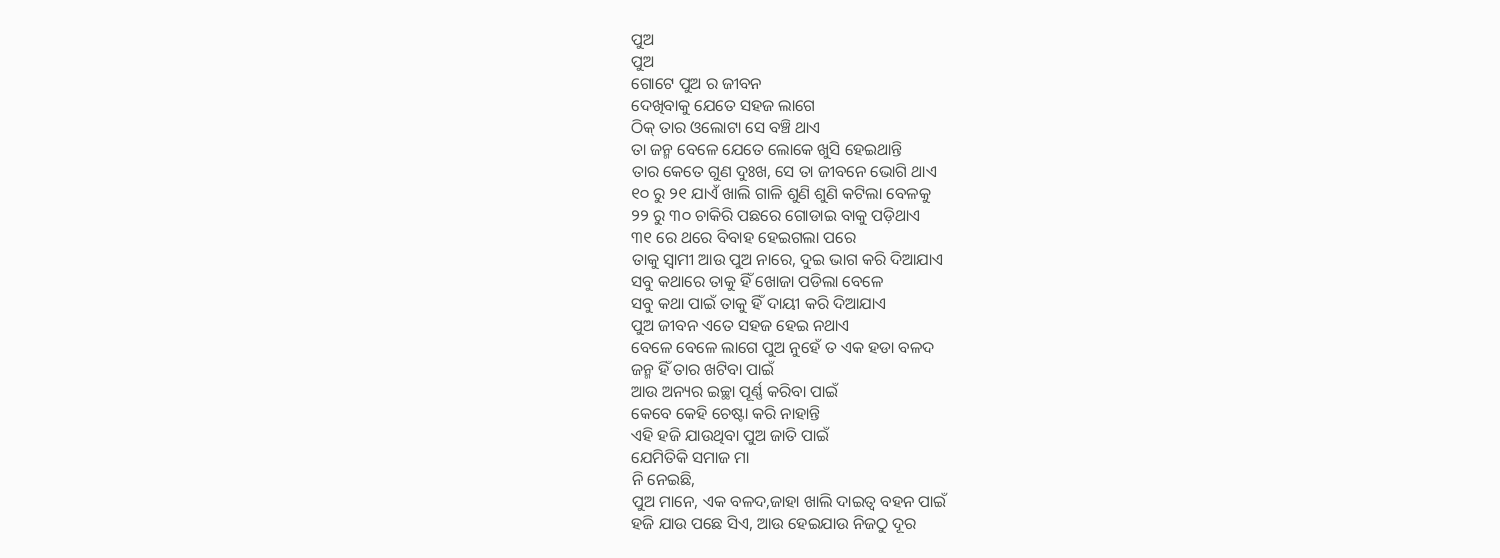ପୁଅ
ପୁଅ
ଗୋଟେ ପୁଅ ର ଜୀବନ
ଦେଖିବାକୁ ଯେତେ ସହଜ ଲାଗେ
ଠିକ୍ ତାର ଓଲୋଟା ସେ ବଞ୍ଚି ଥାଏ
ତା ଜନ୍ମ ବେଳେ ଯେତେ ଲୋକେ ଖୁସି ହେଇଥାନ୍ତି
ତାର କେତେ ଗୁଣ ଦୁଃଖ, ସେ ତା ଜୀବନେ ଭୋଗି ଥାଏ
୧୦ ରୁ ୨୧ ଯାଏଁ ଖାଲି ଗାଳି ଶୁଣି ଶୁଣି କଟିଲା ବେଳକୁ
୨୨ ରୁ ୩୦ ଚାକିରି ପଛରେ ଗୋଡାଇ ବାକୁ ପଡ଼ିଥାଏ
୩୧ ରେ ଥରେ ବିବାହ ହେଇଗଲା ପରେ
ତାକୁ ସ୍ବାମୀ ଆଉ ପୁଅ ନାରେ, ଦୁଇ ଭାଗ କରି ଦିଆଯାଏ
ସବୁ କଥାରେ ତାକୁ ହିଁ ଖୋଜା ପଡିଲା ବେଳେ
ସବୁ କଥା ପାଇଁ ତାକୁ ହିଁ ଦାୟୀ କରି ଦିଆଯାଏ
ପୁଅ ଜୀବନ ଏତେ ସହଜ ହେଇ ନଥାଏ
ବେଳେ ବେଳେ ଲାଗେ ପୁଅ ନୁହେଁ ତ ଏକ ହଡା ବଳଦ
ଜନ୍ମ ହିଁ ତାର ଖଟିବା ପାଇଁ
ଆଉ ଅନ୍ୟର ଇଚ୍ଛା ପୂର୍ଣ୍ଣ କରିବା ପାଇଁ
କେବେ କେହି ଚେଷ୍ଟା କରି ନାହାନ୍ତି
ଏହି ହଜି ଯାଉଥିବା ପୁଅ ଜାତି ପାଇଁ
ଯେମିତିକି ସମାଜ ମା
ନି ନେଇଛି,
ପୁଅ ମାନେ, ଏକ ବଳଦ,ଜାହା ଖାଲି ଦାଇତ୍ୱ ବହନ ପାଇଁ
ହଜି ଯାଉ ପଛେ ସିଏ, ଆଉ ହେଇଯାଉ ନିଜଠୁ ଦୂର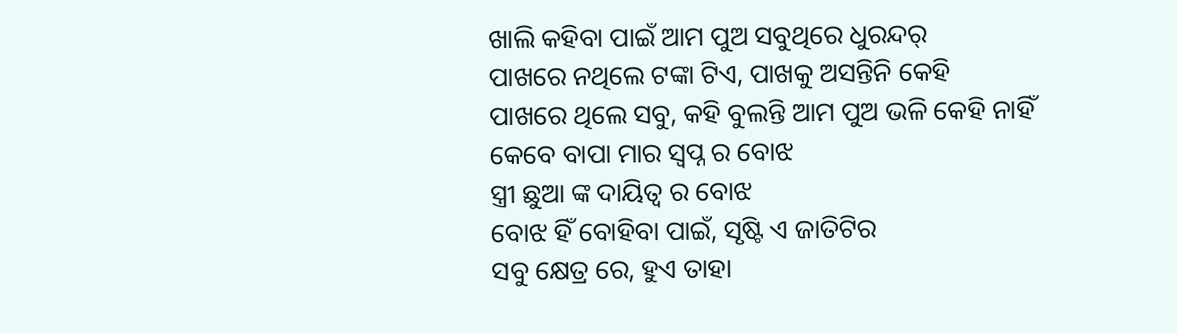ଖାଲି କହିବା ପାଇଁ ଆମ ପୁଅ ସବୁଥିରେ ଧୁରନ୍ଦର୍
ପାଖରେ ନଥିଲେ ଟଙ୍କା ଟିଏ, ପାଖକୁ ଅସନ୍ତିନି କେହି
ପାଖରେ ଥିଲେ ସବୁ, କହି ବୁଲନ୍ତି ଆମ ପୁଅ ଭଳି କେହି ନାହିଁ
କେବେ ବାପା ମାର ସ୍ବପ୍ନ ର ବୋଝ
ସ୍ତ୍ରୀ ଛୁଆ ଙ୍କ ଦାୟିତ୍ଵ ର ବୋଝ
ବୋଝ ହିଁ ବୋହିବା ପାଇଁ, ସୃଷ୍ଟି ଏ ଜାତିଟିର
ସବୁ କ୍ଷେତ୍ର ରେ, ହୁଏ ତାହା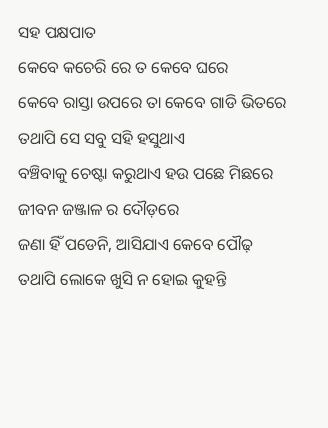ସହ ପକ୍ଷପାତ
କେବେ କଚେରି ରେ ତ କେବେ ଘରେ
କେବେ ରାସ୍ତା ଉପରେ ତା କେବେ ଗାଡି ଭିତରେ
ତଥାପି ସେ ସବୁ ସହି ହସୁଥାଏ
ବଞ୍ଚିବାକୁ ଚେଷ୍ଟା କରୁଥାଏ ହଉ ପଛେ ମିଛରେ
ଜୀବନ ଜଞ୍ଜାଳ ର ଦୌଡ଼ରେ
ଜଣା ହିଁ ପଡେନି, ଆସିଯାଏ କେବେ ପୌଢ଼
ତଥାପି ଲୋକେ ଖୁସି ନ ହୋଇ କୁହନ୍ତି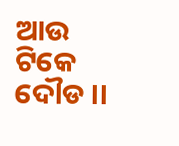ଆଉ ଟିକେ ଦୌଡ ।।